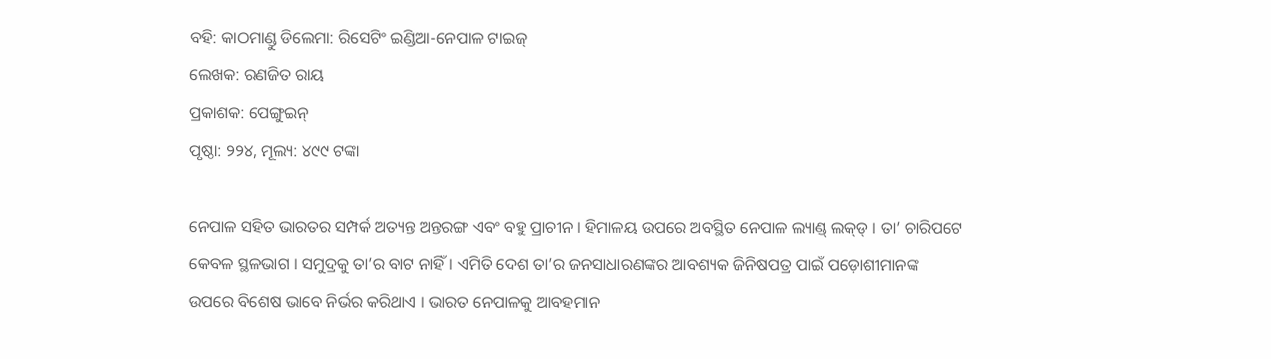ବହି: କାଠମାଣ୍ଡୁ ଡିଲେମା: ରିସେଟିଂ ଇଣ୍ଡିଆ-ନେପାଳ ଟାଇଜ୍‍
ଲେଖକ: ରଣଜିତ ରାୟ
ପ୍ରକାଶକ: ପେଙ୍ଗୁଇନ୍‍
ପୃଷ୍ଠା: ୨୨୪, ମୂଲ୍ୟ: ୪୯୯ ଟଙ୍କା

ନେପାଳ ସହିତ ଭାରତର ସମ୍ପର୍କ ଅତ୍ୟନ୍ତ ଅନ୍ତରଙ୍ଗ ଏବଂ ବହୁ ପ୍ରାଚୀନ । ହିମାଳୟ ଉପରେ ଅବସ୍ଥିତ ନେପାଳ ଲ୍ୟାଣ୍ଡ୍‍ ଲକ୍‍ଡ୍‍ । ତା’ ଚାରିପଟେ କେବଳ ସ୍ଥଳଭାଗ । ସମୁଦ୍ରକୁ ତା’ର ବାଟ ନାହିଁ । ଏମିତି ଦେଶ ତା’ର ଜନସାଧାରଣଙ୍କର ଆବଶ୍ୟକ ଜିନିଷପତ୍ର ପାଇଁ ପଡ଼ୋଶୀମାନଙ୍କ ଉପରେ ବିଶେଷ ଭାବେ ନିର୍ଭର କରିଥାଏ । ଭାରତ ନେପାଳକୁ ଆବହମାନ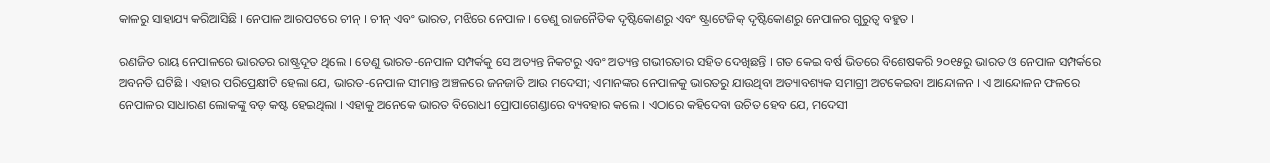କାଳରୁ ସାହାଯ୍ୟ କରିଆସିଛି । ନେପାଳ ଆରପଟରେ ଚୀନ୍‍ । ଚୀନ୍‍ ଏବଂ ଭାରତ, ମଝିରେ ନେପାଳ । ତେଣୁ ରାଜନୈତିକ ଦୃଷ୍ଟିକୋଣରୁ ଏବଂ ଷ୍ଟ୍ରାଟେଜିକ୍‍ ଦୃଷ୍ଟିକୋଣରୁ ନେପାଳର ଗୁରୁତ୍ୱ ବହୁତ ।

ରଣଜିତ ରାୟ ନେପାଳରେ ଭାରତର ରାଷ୍ଟ୍ରଦୂତ ଥିଲେ । ତେଣୁ ଭାରତ-ନେପାଳ ସମ୍ପର୍କକୁ ସେ ଅତ୍ୟନ୍ତ ନିକଟରୁ ଏବଂ ଅତ୍ୟନ୍ତ ଗଭୀରତାର ସହିତ ଦେଖିଛନ୍ତି । ଗତ କେଇ ବର୍ଷ ଭିତରେ ବିଶେଷକରି ୨୦୧୫ରୁ ଭାରତ ଓ ନେପାଳ ସମ୍ପର୍କରେ ଅବନତି ଘଟିଛି । ଏହାର ପରିପ୍ରେକ୍ଷୀଟି ହେଲା ଯେ, ଭାରତ-ନେପାଳ ସୀମାନ୍ତ ଅଞ୍ଚଳରେ ଜନଜାତି ଆଉ ମଦେସୀ; ଏମାନଙ୍କର ନେପାଳକୁ ଭାରତରୁ ଯାଉଥିବା ଅତ୍ୟାବଶ୍ୟକ ସମାଗ୍ରୀ ଅଟକେଇବା ଆନ୍ଦୋଳନ । ଏ ଆନ୍ଦୋଳନ ଫଳରେ ନେପାଳର ସାଧାରଣ ଲୋକଙ୍କୁ ବଡ଼ କଷ୍ଟ ହେଇଥିଲା । ଏହାକୁ ଅନେକେ ଭାରତ ବିରୋଧୀ ପ୍ରୋପାଗେଣ୍ଡାରେ ବ୍ୟବହାର କଲେ । ଏଠାରେ କହିଦେବା ଉଚିତ ହେବ ଯେ, ମଦେସୀ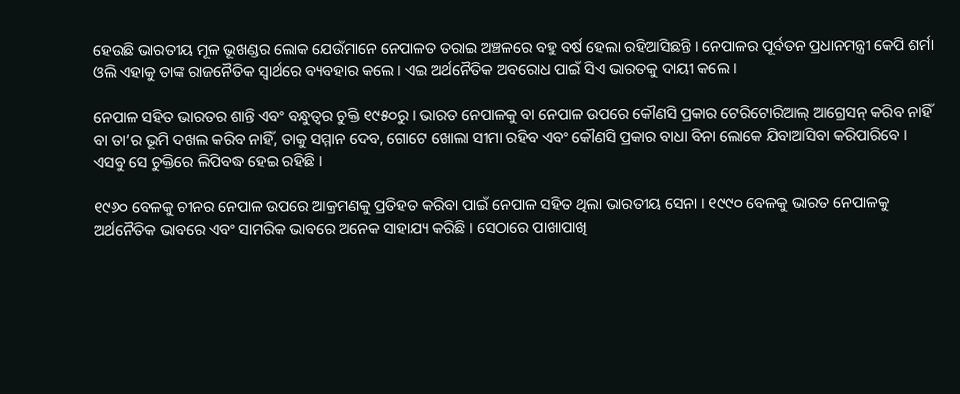ହେଉଛି ଭାରତୀୟ ମୂଳ ଭୂଖଣ୍ଡର ଲୋକ ଯେଉଁମାନେ ନେପାଳତ ତରାଇ ଅଞ୍ଚଳରେ ବହୁ ବର୍ଷ ହେଲା ରହିଆସିଛନ୍ତି । ନେପାଳର ପୂର୍ବତନ ପ୍ରଧାନମନ୍ତ୍ରୀ କେପି ଶର୍ମା ଓଲି ଏହାକୁ ତାଙ୍କ ରାଜନୈତିକ ସ୍ୱାର୍ଥରେ ବ୍ୟବହାର କଲେ । ଏଇ ଅର୍ଥନୈତିକ ଅବରୋଧ ପାଇଁ ସିଏ ଭାରତକୁ ଦାୟୀ କଲେ ।

ନେପାଳ ସହିତ ଭାରତର ଶାନ୍ତି ଏବଂ ବନ୍ଧୁତ୍ୱର ଚୁକ୍ତି ୧୯୫୦ରୁ । ଭାରତ ନେପାଳକୁ ବା ନେପାଳ ଉପରେ କୌଣସି ପ୍ରକାର ଟେରିଟୋରିଆଲ୍‍ ଆଗ୍ରେସନ୍‍ କରିବ ନାହିଁ ବା ତା’ର ଭୂମି ଦଖଲ କରିବ ନାହିଁ, ତାକୁ ସମ୍ମାନ ଦେବ, ଗୋଟେ ଖୋଲା ସୀମା ରହିବ ଏବଂ କୌଣସି ପ୍ରକାର ବାଧା ବିନା ଲୋକେ ଯିବାଆସିବା କରିପାରିବେ । ଏସବୁ ସେ ଚୁକ୍ତିରେ ଲିପିବଦ୍ଧ ହେଇ ରହିଛି ।

୧୯୬୦ ବେଳକୁ ଚୀନର ନେପାଳ ଉପରେ ଆକ୍ରମଣକୁ ପ୍ରତିହତ କରିବା ପାଇଁ ନେପାଳ ସହିତ ଥିଲା ଭାରତୀୟ ସେନା । ୧୯୯୦ ବେଳକୁ ଭାରତ ନେପାଳକୁ ଅର୍ଥନୈତିକ ଭାବରେ ଏବଂ ସାମରିକ ଭାବରେ ଅନେକ ସାହାଯ୍ୟ କରିଛି । ସେଠାରେ ପାଖାପାଖି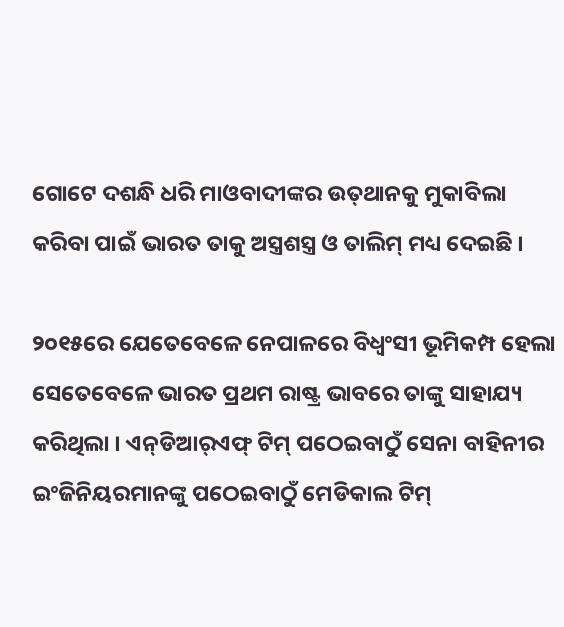ଗୋଟେ ଦଶନ୍ଧି ଧରି ମାଓବାଦୀଙ୍କର ଉତ୍‍ଥାନକୁ ମୁକାବିଲା କରିବା ପାଇଁ ଭାରତ ତାକୁ ଅସ୍ତ୍ରଶସ୍ତ୍ର ଓ ତାଲିମ୍‍ ମଧ୍ୟ ଦେଇଛି ।

୨୦୧୫ରେ ଯେତେବେଳେ ନେପାଳରେ ବିଧ୍ୱଂସୀ ଭୂମିକମ୍ପ ହେଲା ସେତେବେଳେ ଭାରତ ପ୍ରଥମ ରାଷ୍ଟ୍ର ଭାବରେ ତାଙ୍କୁ ସାହାଯ୍ୟ କରିଥିଲା । ଏନ୍‍ଡିଆର୍‍ଏଫ୍‍ ଟିମ୍‍ ପଠେଇବାଠୁଁ ସେନା ବାହିନୀର ଇଂଜିନିୟରମାନଙ୍କୁ ପଠେଇବାଠୁଁ ମେଡିକାଲ ଟିମ୍‍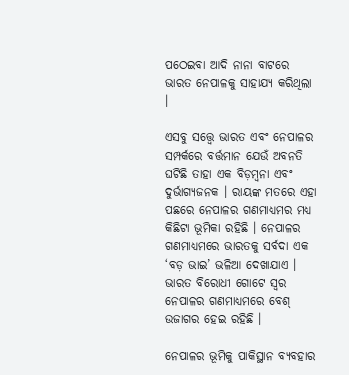ପଠେଇବା ଆଦି ନାନା ବାଟରେ ଭାରତ ନେପାଳକୁ ସାହାଯ୍ୟ କରିଥିଲା ।

ଏସବୁ ସତ୍ତ୍ୱେ ଭାରତ ଏବଂ ନେପାଳର ସମ୍ପର୍କରେ ବର୍ତ୍ତମାନ ଯେଉଁ ଅବନତି ଘଟିଛି ତାହା ଏକ ବିଡ଼ମ୍ବନା ଏବଂ ଦୁର୍ଭାଗ୍ୟଜନକ । ରାୟଙ୍କ ମତରେ ଏହା ପଛରେ ନେପାଳର ଗଣମାଧ୍ୟମର ମଧ୍ୟ କିଛିଟା ଭୂମିକା ରହିଛି । ନେପାଳର ଗଣମାଧ୍ୟମରେ ଭାରତକୁ ସର୍ବଦା ଏକ ‘ବଡ଼ ଭାଇ’ ଭଳିଆ ଦେଖାଯାଏ । ଭାରତ ବିରୋଧୀ ଗୋଟେ ସ୍ୱର ନେପାଳର ଗଣମାଧ୍ୟମରେ ବେଶ୍‍ ଉଜାଗର ହେଇ ରହିଛି ।

ନେପାଳର ଭୂମିକୁ ପାକିସ୍ଥାନ ବ୍ୟବହାର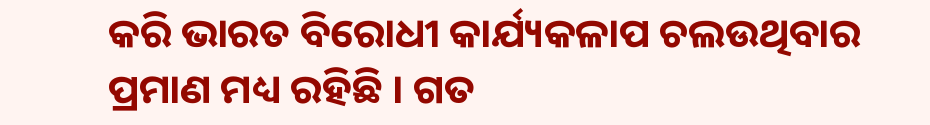କରି ଭାରତ ବିରୋଧୀ କାର୍ଯ୍ୟକଳାପ ଚଲଉଥିବାର ପ୍ରମାଣ ମଧ୍ୟ ରହିଛି । ଗତ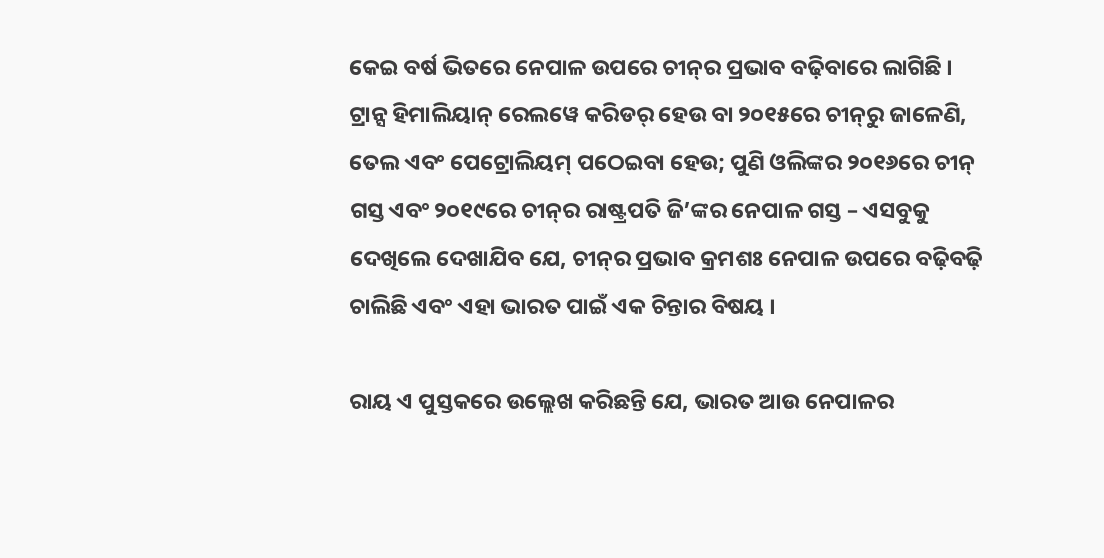କେଇ ବର୍ଷ ଭିତରେ ନେପାଳ ଉପରେ ଚୀନ୍‍ର ପ୍ରଭାବ ବଢ଼ିବାରେ ଲାଗିଛି । ଟ୍ରାନ୍ସ ହିମାଲିୟାନ୍‍ ରେଲୱେ କରିଡର୍‍ ହେଉ ବା ୨୦୧୫ରେ ଚୀନ୍‍ରୁ ଜାଳେଣି, ତେଲ ଏବଂ ପେଟ୍ରୋଲିୟମ୍‍ ପଠେଇବା ହେଉ; ପୁଣି ଓଲିଙ୍କର ୨୦୧୬ରେ ଚୀନ୍‍ ଗସ୍ତ ଏବଂ ୨୦୧୯ରେ ଚୀନ୍‍ର ରାଷ୍ଟ୍ରପତି ଜି’ଙ୍କର ନେପାଳ ଗସ୍ତ – ଏସବୁକୁ ଦେଖିଲେ ଦେଖାଯିବ ଯେ, ଚୀନ୍‍ର ପ୍ରଭାବ କ୍ରମଶଃ ନେପାଳ ଉପରେ ବଢ଼ିବଢ଼ି ଚାଲିଛି ଏବଂ ଏହା ଭାରତ ପାଇଁ ଏକ ଚିନ୍ତାର ବିଷୟ ।

ରାୟ ଏ ପୁସ୍ତକରେ ଉଲ୍ଲେଖ କରିଛନ୍ତି ଯେ, ଭାରତ ଆଉ ନେପାଳର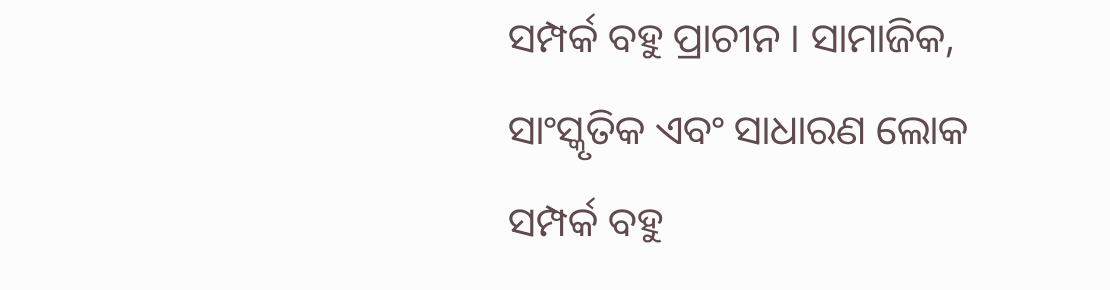ସମ୍ପର୍କ ବହୁ ପ୍ରାଚୀନ । ସାମାଜିକ, ସାଂସ୍କୃତିକ ଏବଂ ସାଧାରଣ ଲୋକ ସମ୍ପର୍କ ବହୁ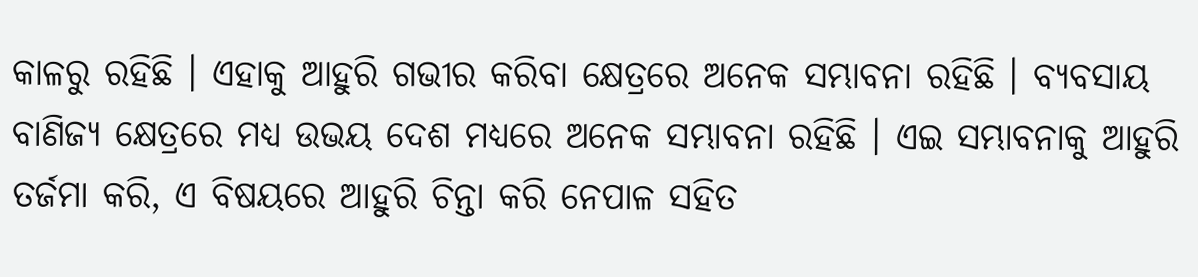କାଳରୁ ରହିଛି । ଏହାକୁ ଆହୁରି ଗଭୀର କରିବା କ୍ଷେତ୍ରରେ ଅନେକ ସମ୍ଭାବନା ରହିଛି । ବ୍ୟବସାୟ ବାଣିଜ୍ୟ କ୍ଷେତ୍ରରେ ମଧ୍ୟ ଉଭୟ ଦେଶ ମଧ୍ୟରେ ଅନେକ ସମ୍ଭାବନା ରହିଛି । ଏଇ ସମ୍ଭାବନାକୁ ଆହୁରି ତର୍ଜମା କରି, ଏ ବିଷୟରେ ଆହୁରି ଚିନ୍ତା କରି ନେପାଳ ସହିତ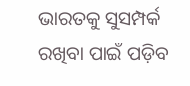ଭାରତକୁ ସୁସମ୍ପର୍କ ରଖିବା ପାଇଁ ପଡ଼ିବ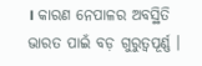। କାରଣ ନେପାଳର ଅବସ୍ଥିତି ଭାରତ ପାଇଁ ବଡ଼ ଗୁରୁତ୍ୱପୂର୍ଣ୍ଣ ।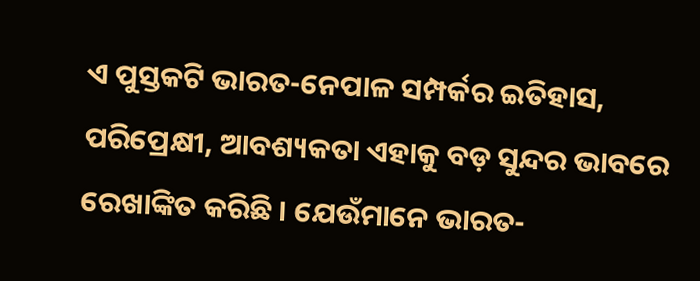ଏ ପୁସ୍ତକଟି ଭାରତ-ନେପାଳ ସମ୍ପର୍କର ଇତିହାସ, ପରିପ୍ରେକ୍ଷୀ, ଆବଶ୍ୟକତା ଏହାକୁ ବଡ଼ ସୁନ୍ଦର ଭାବରେ ରେଖାଙ୍କିତ କରିଛି । ଯେଉଁମାନେ ଭାରତ-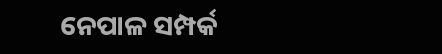ନେପାଳ ସମ୍ପର୍କ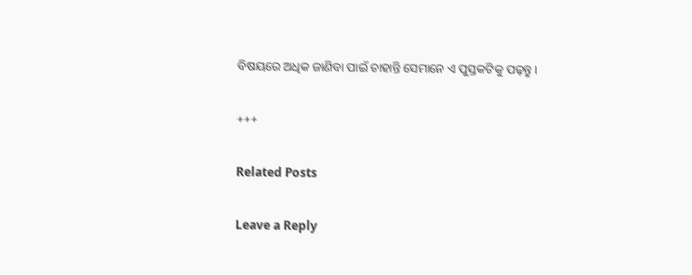ବିଷୟରେ ଅଧିକ ଜାଣିବା ପାଇଁ ଚାହାନ୍ତି ସେମାନେ ଏ ପୁସ୍ତକଟିକୁ ପଢ଼ନ୍ତୁ ।

+++

Related Posts

Leave a Reply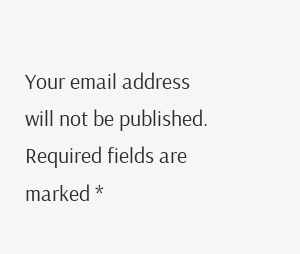Your email address will not be published. Required fields are marked *